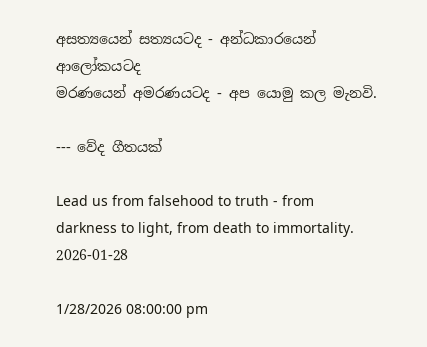අසත්‍යයෙන් සත්‍යයටද - අන්ධකාරයෙන් ආලෝකයටද
මරණයෙන් අමරණයටද - අප යොමු කල මැනවි.

--- වේද ගීතයක්

Lead us from falsehood to truth - from darkness to light, from death to immortality.
2026-01-28

1/28/2026 08:00:00 pm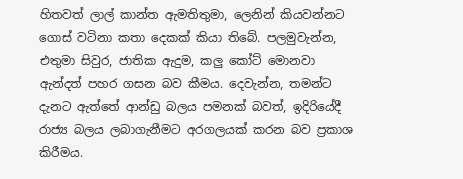හිතවත් ලාල් කාන්ත ඇමතිතුමා, ලෙනින් කියවන්නට ගොස් වටිනා කතා දෙකක් කියා තිබේ. පලමුවැන්න, එතුමා සිවුර, ජාතික ඇදුම, කලු කෝට් මොනවා ඇන්දත් පහර ගසන බව කීමය. දෙවැන්න, තමන්ට දැනට ඇත්තේ ආන්ඩු බලය පමනක් බවත්, ඉදිරියේදී රාජ්‍ය බලය ලබාගැනීමට අරගලයක් කරන බව ප්‍රකාශ කිරීමය.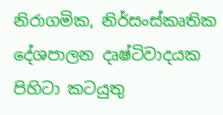නිරාගමික, නිර්සංස්කෘතික දේශපාලන දෘෂ්ටිවාදයක පිහිටා කටයුතු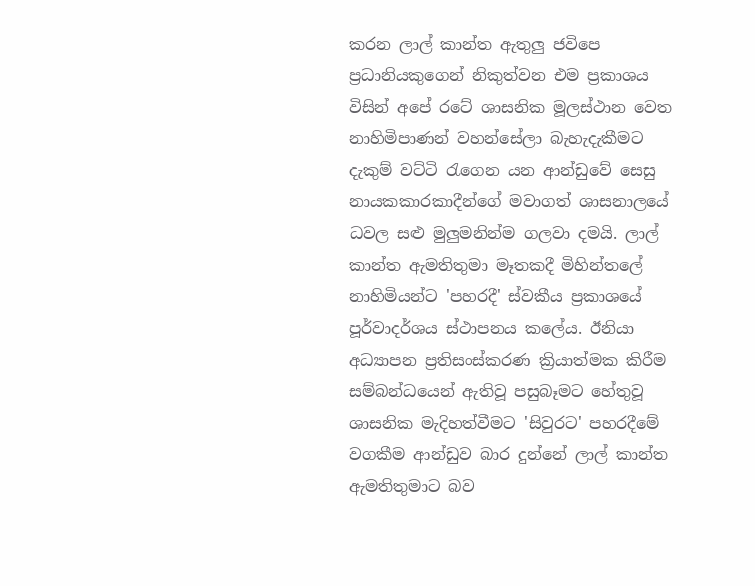කරන ලාල් කාන්ත ඇතුලු ජවිපෙ ප්‍රධානියකුගෙන් නිකුත්වන එම ප්‍රකාශය විසින් අපේ රටේ ශාසනික මූලස්ථාන වෙත නාහිමිපාණන් වහන්සේලා බැහැදැකීමට දැකුම් වට්ටි රැගෙන යන ආන්ඩුවේ සෙසු නායකකාරකාදීන්ගේ මවාගත් ශාසනාලයේ ධවල සළු මුලුමනින්ම ගලවා දමයි. ලාල් කාන්ත ඇමතිතුමා මෑතකදී මිහින්තලේ නාහිමියන්ට 'පහරදී' ස්වකීය ප්‍රකාශයේ පූර්වාදර්ශය ස්ථාපනය කලේය. ඊනියා අධ්‍යාපන ප්‍රතිසංස්කරණ ක්‍රියාත්මක කිරීම සම්බන්ධයෙන් ඇතිවූ පසුබෑමට හේතුවූ ශාසනික මැදිහත්වීමට 'සිවුරට' පහරදීමේ වගකීම ආන්ඩුව බාර දුන්නේ ලාල් කාන්ත ඇමතිතුමාට බව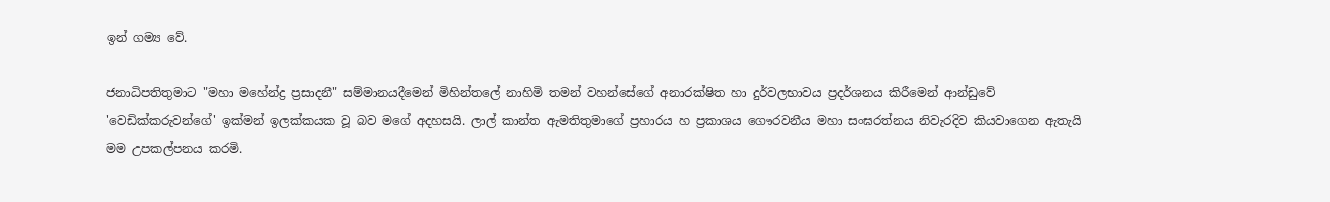ඉන් ගම්‍ය වේ.

ජනාධිපතිතුමාට "මහා මහේන්ද්‍ර ප්‍රසාදනී" සම්මානයදීමෙන් මිහින්තලේ නාහිමි තමන් වහන්සේගේ අනාරක්ෂිත හා දුර්වලභාවය ප්‍රදර්ශනය කිරීමෙන් ආන්ඩුවේ 'වෙඩික්කරුවන්ගේ' ඉක්මන් ඉලක්කයක වූ බව මගේ අදහසයි. ලාල් කාන්ත ඇමතිතුමාගේ ප්‍රහාරය හ ප්‍රකාශය ගෞරවනීය මහා සංඝරත්නය නිවැරදිව කියවාගෙන ඇතැයි මම උපකල්පනය කරමි.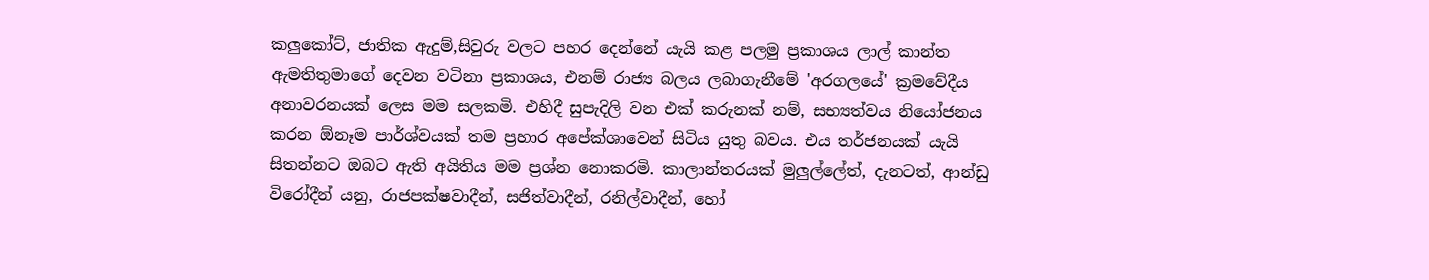කලුකෝට්, ජාතික ඇදුම්,සිවුරු වලට පහර දෙන්නේ යැයි කළ පලමු ප්‍රකාශය ලාල් කාන්ත ඇමතිතුමාගේ දෙවන වටිනා ප්‍රකාශය, එනම්‍ රාජ්‍ය බලය ලබාගැනීමේ 'අරගලයේ' ක්‍රමවේදීය අනාවරනයක් ලෙස මම සලකමි. එහිදී සුපැදිලි වන එක් කරුනක් නම්, සභ්‍යත්වය නියෝජනය කරන ඕනෑම පාර්ශ්වයක් තම ප්‍රහාර අපේක්ශාවෙන් සිටිය යුතු බවය. එය තර්ජනයක් යැයි සිතන්නට ඔබට ඇති අයිතිය මම ප්‍රශ්න නොකරමි. කාලාන්තරයක් මුලුල්ලේත්, දැනටත්, ආන්ඩු විරෝදීන් යනු, රාජපක්ෂවාදීන්, සජිත්වාදීන්, රනිල්වාදීන්, හෝ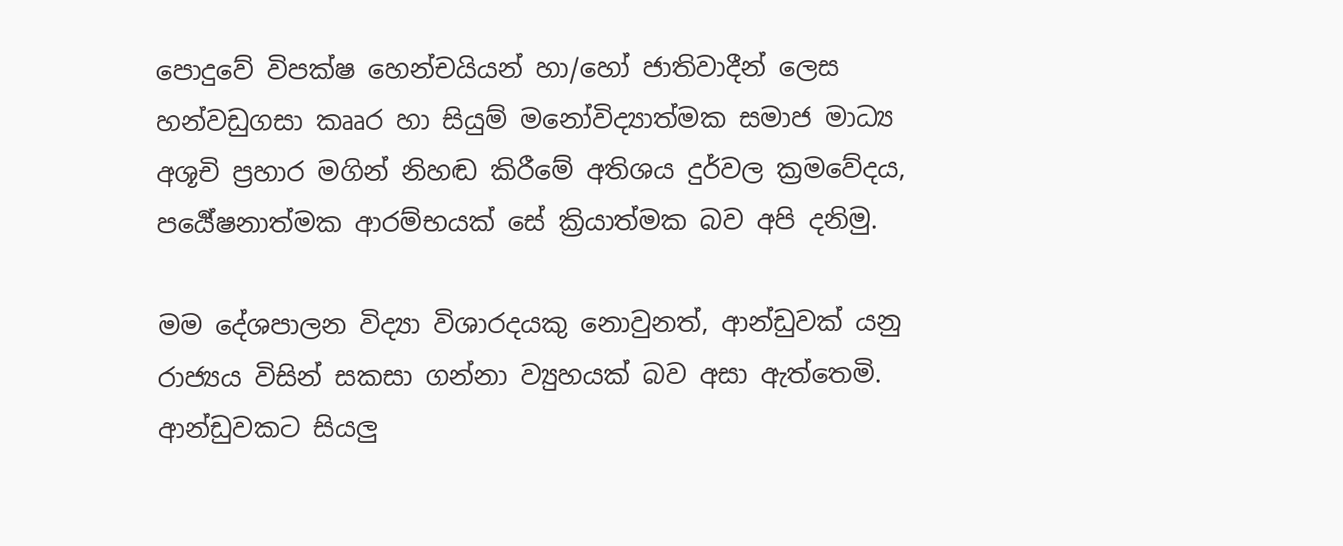පොදුවේ විපක්ෂ හෙන්චයියන් හා/හෝ ජාතිවාදීන් ලෙස හන්වඩුගසා කෲර හා සියුම් මනෝවිද්‍යාත්මක සමාජ මාධ්‍ය අශූචි ප්‍රහාර මගින් නිහඬ කිරීමේ අතිශය දුර්වල ක්‍රමවේදය, පර්‍යේෂනාත්මක ආරම්භයක් සේ ක්‍රියාත්මක බව අපි දනිමු.

මම දේශපාලන විද්‍යා විශාරදයකු නොවුනත්, ආන්ඩුවක් යනු රාජ්‍යය විසින් සකසා ගන්නා ව්‍යුහයක් බව අසා ඇත්තෙමි. ආන්ඩුවකට සියලු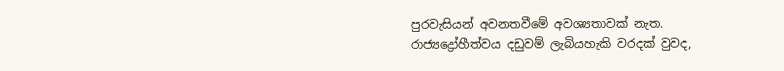පුරවැසියන් අවනතවීමේ අවශ්‍යතාවක් නැත. රාජ්‍යද්‍රෝහීත්වය දඩුවම් ලැබියහැකි වරදක් වුවද,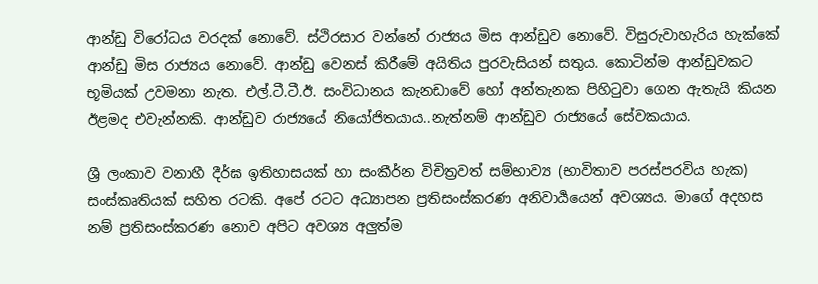ආන්ඩු විරෝධය වරදක් නොවේ. ස්ථිරසාර වන්නේ රාජ්‍යය මිස ආන්ඩුව නොවේ. විසුරුවාහැරිය හැක්කේ ආන්ඩු මිස රාජ්‍යය නොවේ. ආන්ඩු වෙනස් කිරීමේ අයිතිය පුරවැසියන් සතුය. කොටින්ම ආන්ඩුවකට භූමියක් උවමනා නැත. එල්.ටී.ටී.ඊ. සංවිධානය කැනඩාවේ හෝ අන්තැනක පිහිටුවා ගෙන ඇතැයි කියන ඊළමද එවැන්නකි. ආන්ඩුව රාජ්‍යයේ නියෝජිතයාය..නැත්නම් ආන්ඩුව රාජ්‍යයේ සේවකයාය.

ශ්‍රී ලංකාව වනාහී දීර්ඝ ඉතිහාසයක් හා සංකීර්න විචිත්‍රවත් සම්භාව්‍ය (භාවිතාව පරස්පරවිය හැක) සංස්කෘතියක් සහිත රටකි. අපේ රටට අධ්‍යාපන ප්‍රතිසංස්කරණ අනිවාර්‍යයෙන් අවශ්‍යය. මාගේ අදහස නම් ප්‍රතිසංස්කරණ නොව අපිට අවශ්‍ය අලුත්ම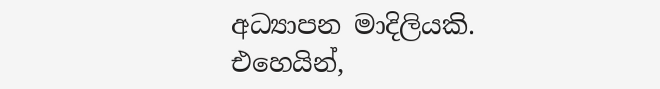අධ්‍යාපන මාදිලියකි. එහෙයින්,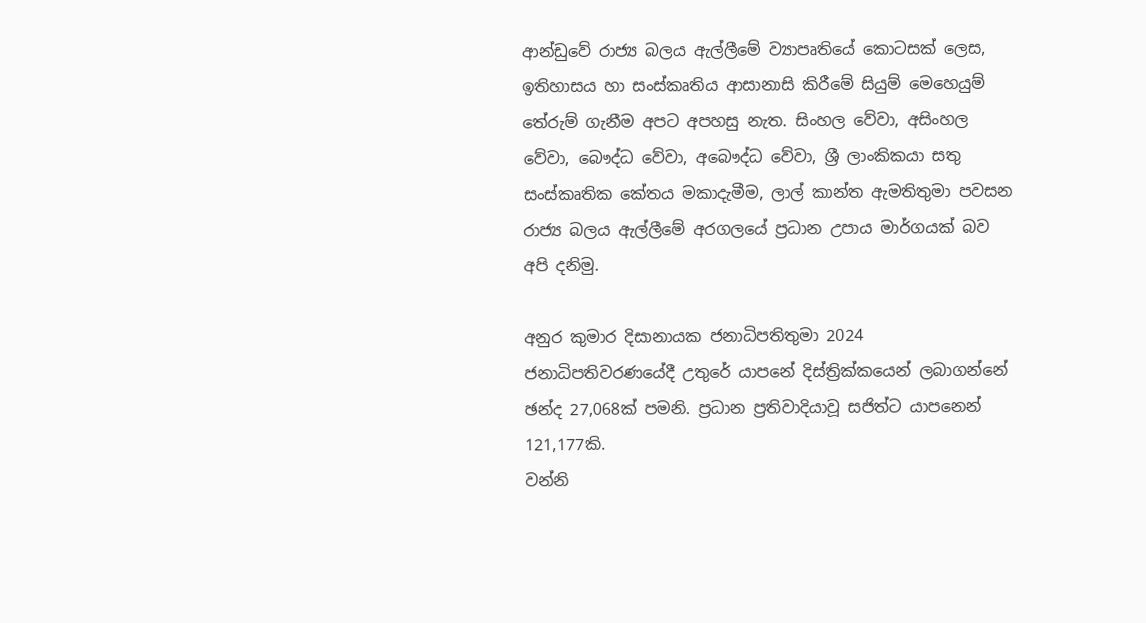ආන්ඩුවේ රාජ්‍ය බලය ඇල්ලීමේ ව්‍යාපෘතියේ කොටසක් ලෙස, ඉතිහාසය හා සංස්කෘතිය ආසානාසි කිරීමේ සියුම් මෙහෙයුම් තේරුම් ගැනීම අපට අපහසු නැත. සිංහල වේවා, අසිංහල වේවා, බෞද්ධ වේවා, අබෞද්ධ වේවා, ශ්‍රී ලාංකිකයා සතු සංස්කෘතික කේතය මකාදැමීම, ලාල් කාන්ත ඇමතිතුමා පවසන රාජ්‍ය බලය ඇල්ලීමේ අරගලයේ ප්‍රධාන උපාය මාර්ගයක් බව අපි දනිමු.

අනුර කුමාර දිසානායක ජනාධිපතිතුමා 2024 ජනාධිපතිවරණයේදී උතුරේ යාපනේ දිස්ත්‍රික්කයෙන් ලබාගන්නේ ඡන්ද 27,068ක් පමනි. ප්‍රධාන ප්‍රතිවාදියාවූ සජිත්ට යාපනෙන් 121,177කි.
වන්නි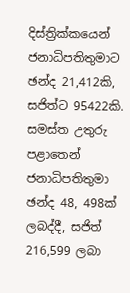දිස්ත්‍රික්කයෙන් ජනාධිපතිතුමාට ඡන්ද 21,412කි, සජිත්ට 95422කි.
සමස්ත උතුරු පළාතෙන් ජනාධිපතිතුමා ඡන්ද 48, 498ක් ලබද්දී, සජිත් 216,599 ලබා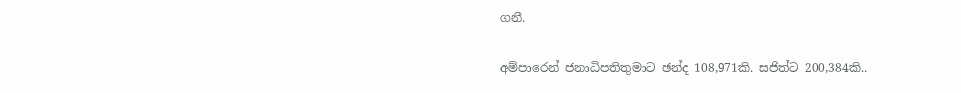ගනී.

අම්පාරෙන් ජනාධිපතිතුමාට ඡන්ද 108,971කි. සජිත්ට 200,384කි..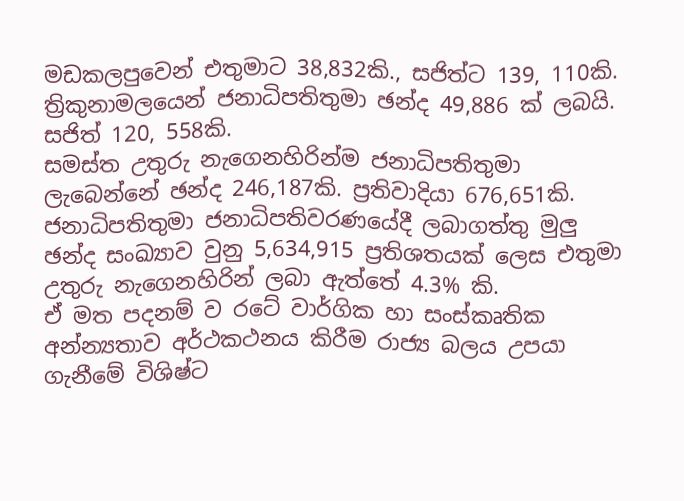මඩකලපුවෙන් එතුමාට 38,832කි., සජිත්ට 139, 110කි.
ත්‍රිකුනාමලයෙන් ජනාධිපතිතුමා ඡන්ද 49,886 ක් ලබයි. සජිත් 120, 558කි.
සමස්ත උතුරු නැගෙනහිරින්ම ජනාධිපතිතුමා ලැබෙන්නේ ඡන්ද 246,187කි. ප්‍රතිවාදියා 676,651කි.
ජනාධිපතිතුමා ජනාධිපතිවරණයේදී ලබාගත්තු මුලු ඡන්ද සංඛ්‍යාව වුනු 5,634,915 ප්‍රතිශතයක් ලෙස එතුමා උතුරු නැගෙනහිරින් ලබා ඇත්තේ 4.3% කි.
ඒ මත පදනම් ව රටේ වාර්ගික හා සංස්කෘතික අන්න්‍යතාව අර්ථකථනය කිරීම රාජ්‍ය බලය උපයා ගැනීමේ විශිෂ්ට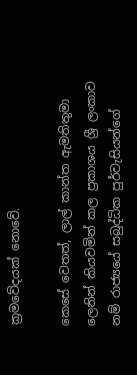ක්‍රමවේදයක් නොවේ.

කෙසේ වෙතත්, ලාල් කාන්ත ඇමතිතුමා ලෙනින් කියවමින් කල ප්‍රකාශය ශ්‍රී ලංකාව නම් රාජ්‍යයේ සබුද්ධික පුර්වැසියන්ගේ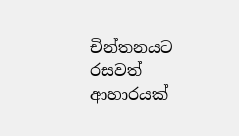චින්තනයට රසවත් ආහාරයක්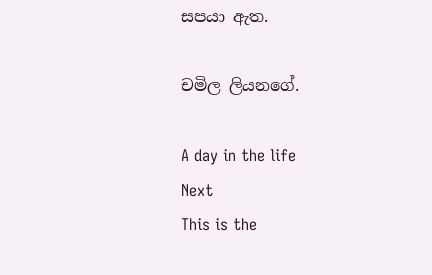සපයා ඇත.

චමිල ලියනගේ.

A day in the life
Next
This is the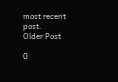most recent post.
Older Post

0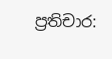ප්‍රතිචාර: